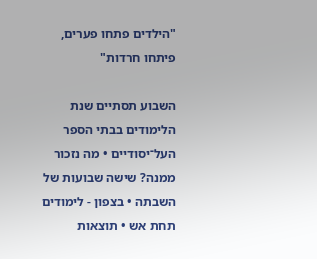"הילדים פתחו פערים, פיתחו חרדות"

השבוע תסתיים שנת הלימודים בבתי הספר העל־יסודיים • מה נזכור ממנה? שישה שבועות של השבתה • בצפון - לימודים תחת אש • תוצאות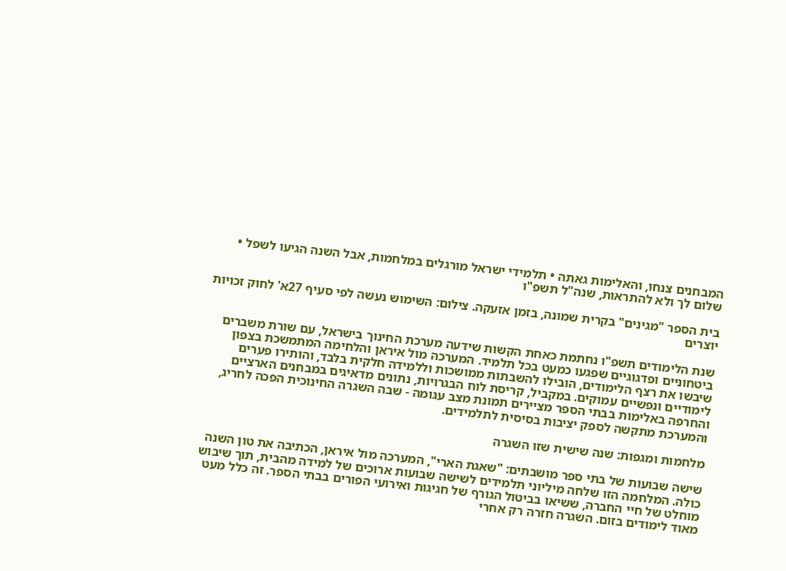המבחנים צנחו, והאלימות גאתה • תלמידי ישראל מורגלים במלחמות, אבל השנה הגיעו לשפל • שלום לך ולא להתראות, שנה"ל תשפ"ו

בית הספר "מגינים" בקרית שמונה, בזמן אזעקה. צילום: השימוש נעשה לפי סעיף 27א' לחוק זכויות יוצרים

שנת הלימודים תשפ"ו נחתמת כאחת הקשות שידעה מערכת החינוך בישראל, עם שורת משברים ביטחוניים ופדגוגיים שפגעו כמעט בכל תלמיד. המערכה מול איראן והלחימה המתמשכת בצפון שיבשו את רצף הלימודים, הובילו להשבתות ממושכות וללמידה חלקית בלבד, והותירו פערים לימודיים ונפשיים עמוקים. במקביל, קריסת לוח הבגרויות, נתונים מדאיגים במבחנים הארציים והחרפה באלימות בבתי הספר מציירים תמונת מצב עגומה - שבה השגרה החינוכית הפכה לחריג, והמערכת מתקשה לספק יציבות בסיסית לתלמידים.

מלחמות ומגפות: שנה שישית שזו השגרה

שישה שבועות של בתי ספר מושבתים: "שאגת הארי", המערכה מול איראן, הכתיבה את טון השנה כולה. המלחמה הזו שלחה מיליוני תלמידים לשישה שבועות ארוכים של למידה מהבית, תוך שיבוש מוחלט של חיי החברה, ששיאו בביטול הגורף של חגיגות ואירועי הפורים בבתי הספר. זה כלל מעט מאוד לימודים בזום. השגרה חזרה רק אחרי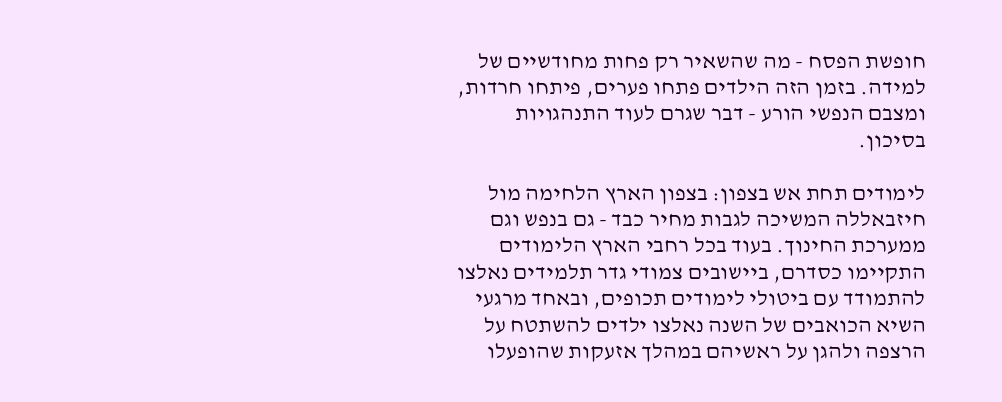חופשת הפסח - מה שהשאיר רק פחות מחודשיים של למידה. בזמן הזה הילדים פתחו פערים, פיתחו חרדות, ומצבם הנפשי הורע - דבר שגרם לעוד התנהגויות בסיכון.

לימודים תחת אש בצפון: בצפון הארץ הלחימה מול חיזבאללה המשיכה לגבות מחיר כבד - גם בנפש וגם ממערכת החינוך. בעוד בכל רחבי הארץ הלימודים התקיימו כסדרם, ביישובים צמודי גדר תלמידים נאלצו להתמודד עם ביטולי לימודים תכופים, ובאחד מרגעי השיא הכואבים של השנה נאלצו ילדים להשתטח על הרצפה ולהגן על ראשיהם במהלך אזעקות שהופעלו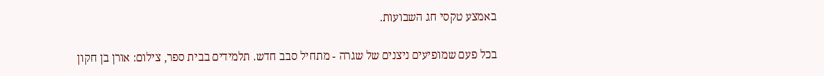באמצע טקסי חג השבועות.

בכל פעם שמופיעים ניצנים של שגרה - מתחיל סבב חדש. תלמידים בבית ספר, צילום: אורן בן חקון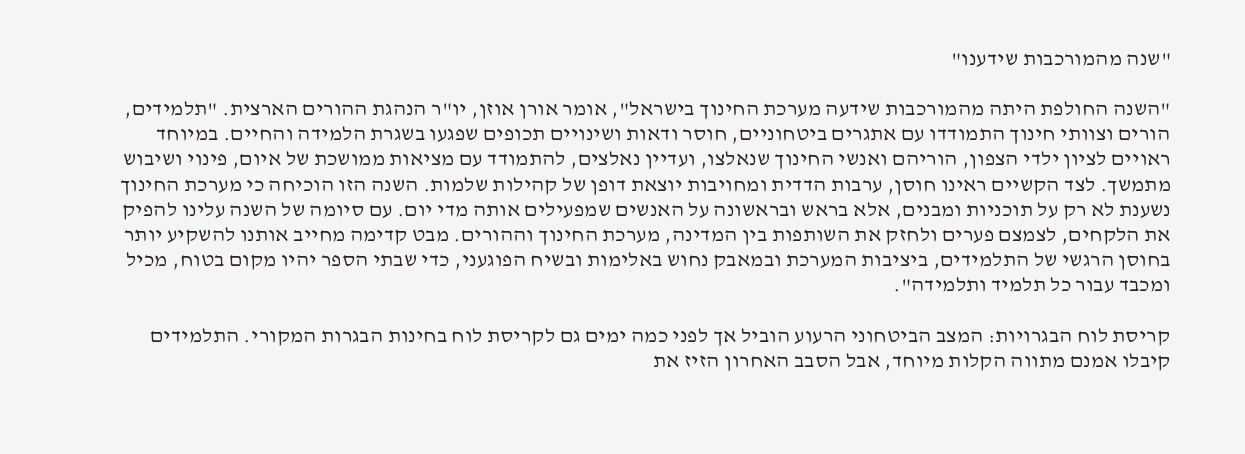"שנה מהמורכבות שידענו"

"השנה החולפת היתה מהמורכבות שידעה מערכת החינוך בישראל", אומר אורן אוזן, יו"ר הנהגת ההורים הארצית. "תלמידים, הורים וצוותי חינוך התמודדו עם אתגרים ביטחוניים, חוסר ודאות ושינויים תכופים שפגעו בשגרת הלמידה והחיים. במיוחד ראויים לציון ילדי הצפון, הוריהם ואנשי החינוך שנאלצו, ועדיין נאלצים, להתמודד עם מציאות ממושכת של איום, פינוי ושיבוש מתמשך. לצד הקשיים ראינו חוסן, ערבות הדדית ומחויבות יוצאת דופן של קהילות שלמות. השנה הזו הוכיחה כי מערכת החינוך נשענת לא רק על תוכניות ומבנים, אלא בראש ובראשונה על האנשים שמפעילים אותה מדי יום. עם סיומה של השנה עלינו להפיק את הלקחים, לצמצם פערים ולחזק את השותפות בין המדינה, מערכת החינוך וההורים. מבט קדימה מחייב אותנו להשקיע יותר בחוסן הרגשי של התלמידים, ביציבות המערכת ובמאבק נחוש באלימות ובשיח הפוגעני, כדי שבתי הספר יהיו מקום בטוח, מכיל ומכבד עבור כל תלמיד ותלמידה".

קריסת לוח הבגרויות: המצב הביטחוני הרעוע הוביל אך לפני כמה ימים גם לקריסת לוח בחינות הבגרות המקורי. התלמידים קיבלו אמנם מתווה הקלות מיוחד, אבל הסבב האחרון הזיז את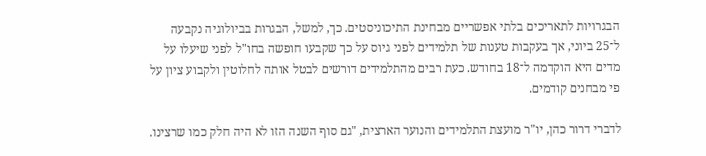הבגרויות לתאריכים בלתי אפשריים מבחינת התיכוניסטים. כך, למשל, הבגרות בביולוגיה נקבעה ל־25 ביוני, אך בעקבות טענות של תלמידים לפני גיוס על כך שקבעו חופשה בחו"ל לפני שיעלו על מדים היא הוקדמה ל־18 בחודש. כעת רבים מהתלמידים דורשים לבטל אותה לחלוטין ולקבוע ציון על פי מבחנים קודמים.

לדברי דרור כהן, יו"ר מועצת התלמידים והנוער הארצית, "גם סוף השנה הזו לא היה חלק כמו שרצינו.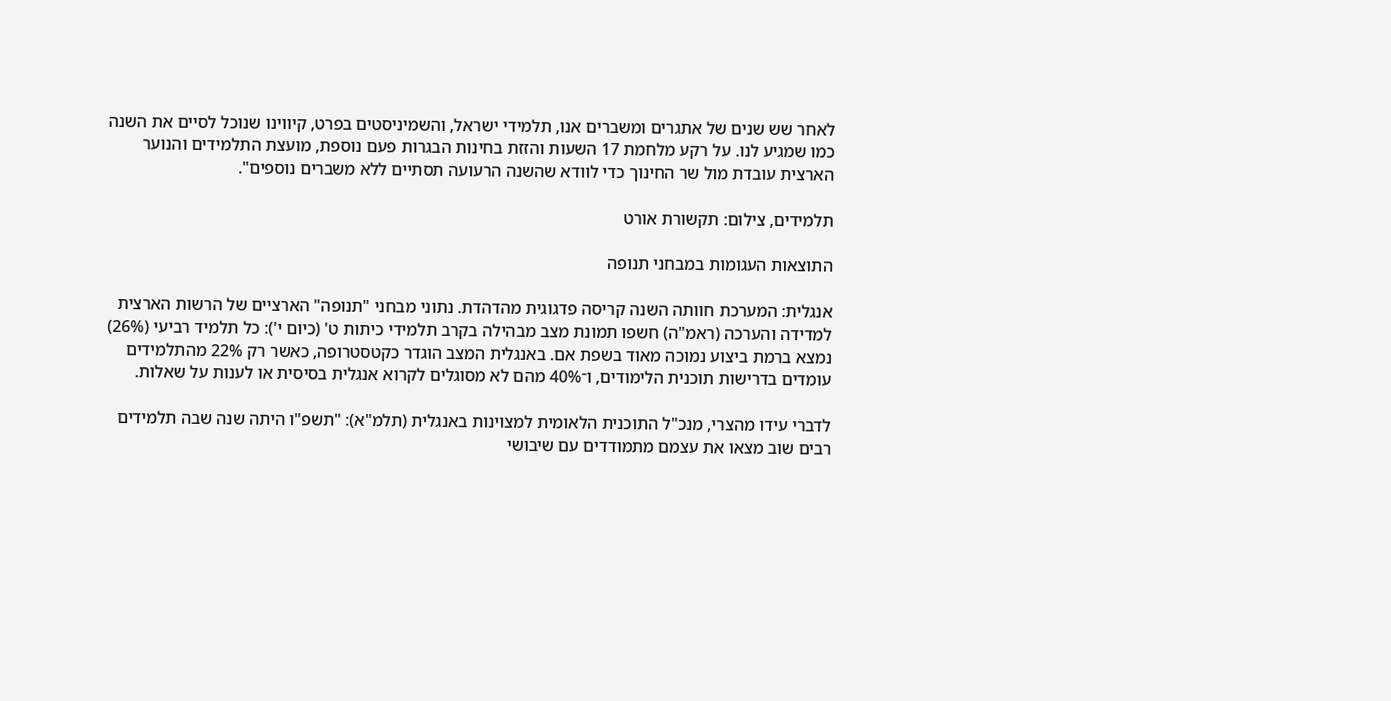לאחר שש שנים של אתגרים ומשברים אנו, תלמידי ישראל, והשמיניסטים בפרט, קיווינו שנוכל לסיים את השנה כמו שמגיע לנו. על רקע מלחמת 17 השעות והזזת בחינות הבגרות פעם נוספת, מועצת התלמידים והנוער הארצית עובדת מול שר החינוך כדי לוודא שהשנה הרעועה תסתיים ללא משברים נוספים".

תלמידים, צילום: תקשורת אורט

התוצאות העגומות במבחני תנופה

אנגלית: המערכת חוותה השנה קריסה פדגוגית מהדהדת. נתוני מבחני "תנופה" הארציים של הרשות הארצית למדידה והערכה (ראמ"ה) חשפו תמונת מצב מבהילה בקרב תלמידי כיתות ט' (כיום י'): כל תלמיד רביעי (26%) נמצא ברמת ביצוע נמוכה מאוד בשפת אם. באנגלית המצב הוגדר כקטסטרופה, כאשר רק 22% מהתלמידים עומדים בדרישות תוכנית הלימודים, ו־40% מהם לא מסוגלים לקרוא אנגלית בסיסית או לענות על שאלות.

לדברי עידו מהצרי, מנכ"ל התוכנית הלאומית למצוינות באנגלית (תלמ"א): "תשפ"ו היתה שנה שבה תלמידים רבים שוב מצאו את עצמם מתמודדים עם שיבושי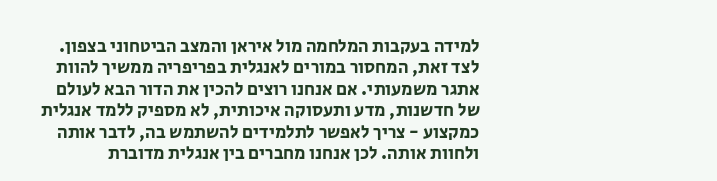למידה בעקבות המלחמה מול איראן והמצב הביטחוני בצפון. לצד זאת, המחסור במורים לאנגלית בפריפריה ממשיך להוות אתגר משמעותי. אם אנחנו רוצים להכין את הדור הבא לעולם של חדשנות, מדע ותעסוקה איכותית, לא מספיק ללמד אנגלית כמקצוע - צריך לאפשר לתלמידים להשתמש בה, לדבר אותה ולחוות אותה. לכן אנחנו מחברים בין אנגלית מדוברת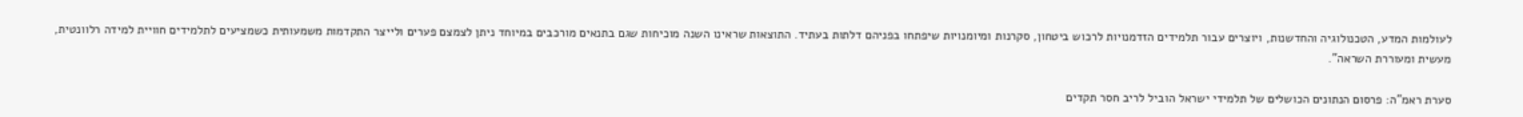לעולמות המדע, הטכנולוגיה והחדשנות, ויוצרים עבור תלמידים הזדמנויות לרכוש ביטחון, סקרנות ומיומנויות שיפתחו בפניהם דלתות בעתיד. התוצאות שראינו השנה מוכיחות שגם בתנאים מורכבים במיוחד ניתן לצמצם פערים ולייצר התקדמות משמעותית כשמציעים לתלמידים חוויית למידה רלוונטית, מעשית ומעוררת השראה".

סערת ראמ"ה: פרסום הנתונים הכושלים של תלמידי ישראל הוביל לריב חסר תקדים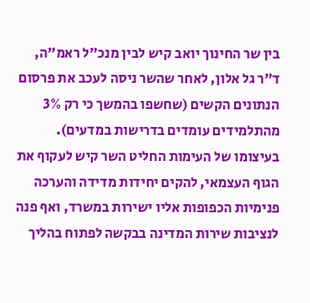בין שר החינוך יואב קיש לבין מנכ"ל ראמ"ה, ד"ר גל אלון, לאחר שהשר ניסה לעכב את פרסום הנתונים הקשים (שחשפו בהמשך כי רק 3% מהתלמידים עומדים בדרישות במדעים). בעיצומו של העימות החליט השר קיש לעקוף את הגוף העצמאי, להקים יחידות מדידה והערכה פנימיות הכפופות אליו ישירות במשרד, ואף פנה לנציבות שירות המדינה בבקשה לפתוח בהליך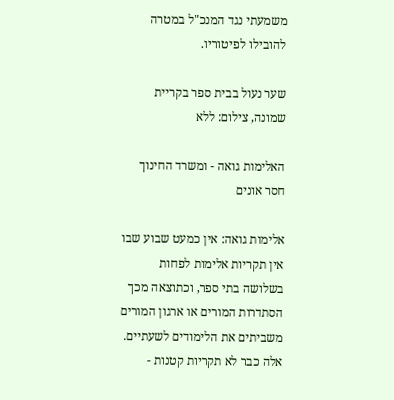משמעתי נגד המנכ"ל במטרה להובילו לפיטוריו.

שער נעול בבית ספר בקריית שמונה, צילום: ללא

האלימות גואה - ומשרד החינוך חסר אונים

אלימות גואה: אין כמעט שבוע שבו אין תקריות אלימות לפחות בשלושה בתי ספר, וכתוצאה מכך הסתדרות המורים או ארגון המורים משביתים את הלימודים לשעתיים. אלה כבר לא תקריות קטנות -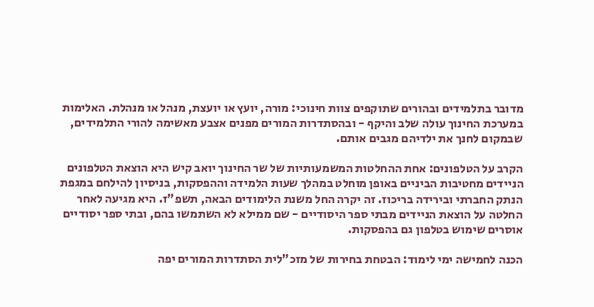מדובר בתלמידים ובהורים שתוקפים צוות חינוכי: מורה, יועץ או יועצת, מנהל או מנהלת. האלימות במערכת החינוך עולה שלב והיקף - ובהסתדרות המורים מפנים אצבע מאשימה להורי התלמידים, שבמקום לחנך את ילדיהם מגבים אותם.

הקרב על הטלפונים: אחת ההחלטות המשמעותיות של שר החינוך יואב קיש היא הוצאת הטלפונים הניידים מחטיבות הביניים באופן מוחלט במהלך שעות הלמידה וההפסקות, בניסיון להילחם במגפת הנתק החברתי ובירידה בריכוז. זה יקרה החל משנת הלימודים הבאה, תשפ"ז. היא מגיעה לאחר החלטה על הוצאת הניידים מבתי ספר היסודיים - שם ממילא לא השתמשו בהם, ובתי ספר יסודיים אוסרים שימוש בטלפון גם בהפסקות.

הכנה לחמישה ימי לימוד: הבטחת בחירות של מזכ"לית הסתדרות המורים יפה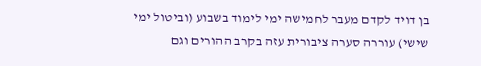בן דויד לקדם מעבר לחמישה ימי לימוד בשבוע (וביטול ימי שישי) עוררה סערה ציבורית עזה בקרב ההורים וגם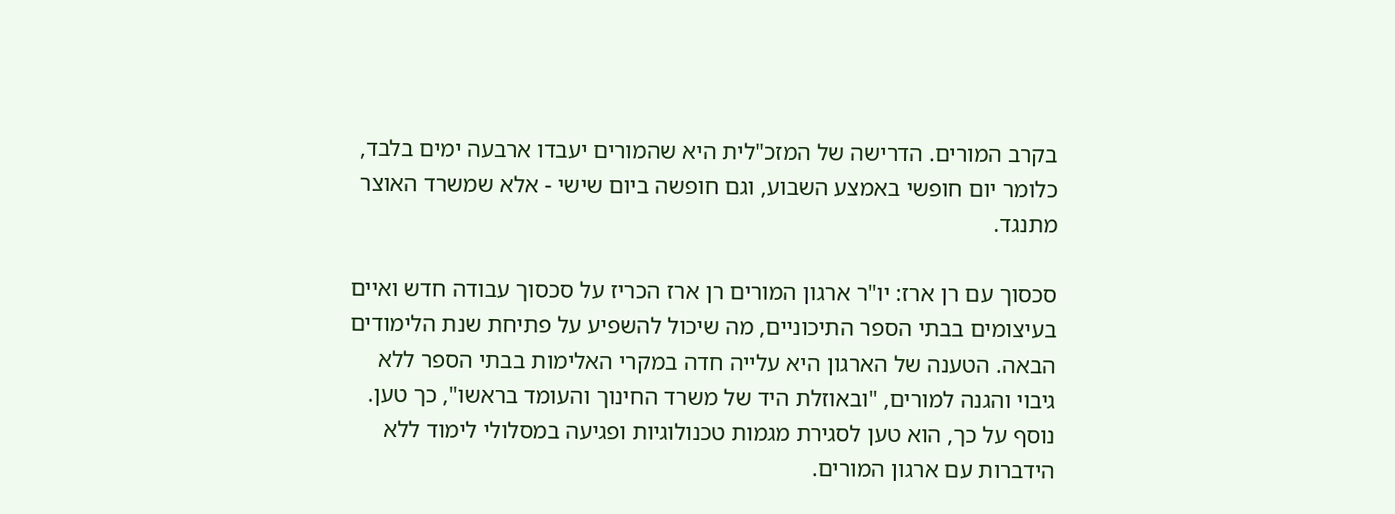בקרב המורים. הדרישה של המזכ"לית היא שהמורים יעבדו ארבעה ימים בלבד, כלומר יום חופשי באמצע השבוע, וגם חופשה ביום שישי - אלא שמשרד האוצר מתנגד.

סכסוך עם רן ארז: יו"ר ארגון המורים רן ארז הכריז על סכסוך עבודה חדש ואיים בעיצומים בבתי הספר התיכוניים, מה שיכול להשפיע על פתיחת שנת הלימודים הבאה. הטענה של הארגון היא עלייה חדה במקרי האלימות בבתי הספר ללא גיבוי והגנה למורים, "ובאוזלת היד של משרד החינוך והעומד בראשו", כך טען. נוסף על כך, הוא טען לסגירת מגמות טכנולוגיות ופגיעה במסלולי לימוד ללא הידברות עם ארגון המורים.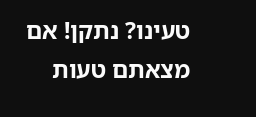טעינו? נתקן! אם מצאתם טעות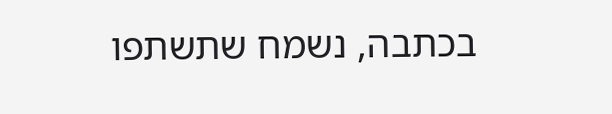בכתבה, נשמח שתשתפו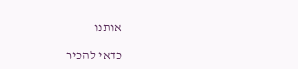אותנו

כדאי להכיר